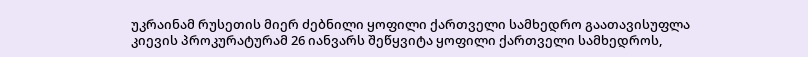უკრაინამ რუსეთის მიერ ძებნილი ყოფილი ქართველი სამხედრო გაათავისუფლა
კიევის პროკურატურამ 26 იანვარს შეწყვიტა ყოფილი ქართველი სამხედროს,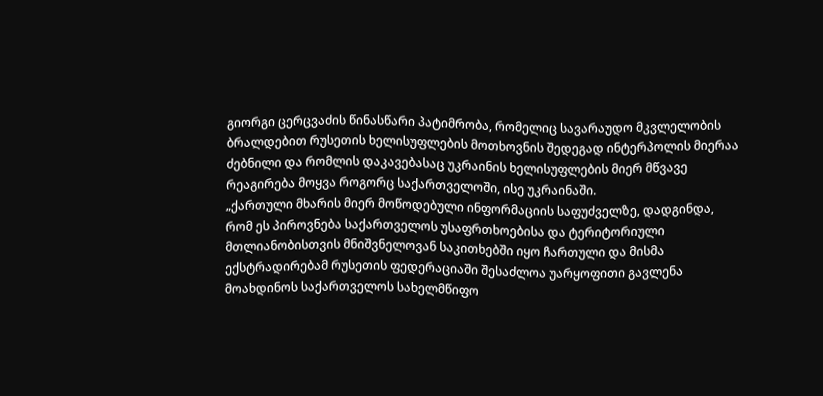გიორგი ცერცვაძის წინასწარი პატიმრობა, რომელიც სავარაუდო მკვლელობის ბრალდებით რუსეთის ხელისუფლების მოთხოვნის შედეგად ინტერპოლის მიერაა ძებნილი და რომლის დაკავებასაც უკრაინის ხელისუფლების მიერ მწვავე რეაგირება მოყვა როგორც საქართველოში, ისე უკრაინაში.
„ქართული მხარის მიერ მოწოდებული ინფორმაციის საფუძველზე, დადგინდა, რომ ეს პიროვნება საქართველოს უსაფრთხოებისა და ტერიტორიული მთლიანობისთვის მნიშვნელოვან საკითხებში იყო ჩართული და მისმა ექსტრადირებამ რუსეთის ფედერაციაში შესაძლოა უარყოფითი გავლენა მოახდინოს საქართველოს სახელმწიფო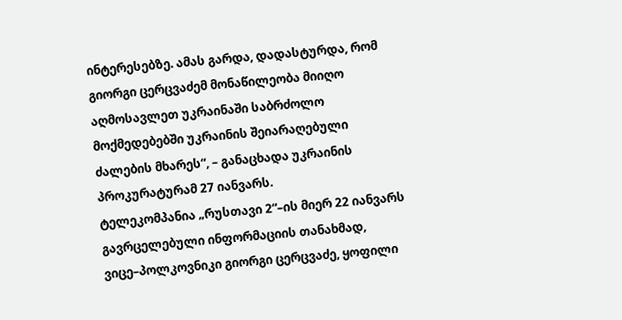ინტერესებზე. ამას გარდა, დადასტურდა, რომ გიორგი ცერცვაძემ მონაწილეობა მიიღო აღმოსავლეთ უკრაინაში საბრძოლო მოქმედებებში უკრაინის შეიარაღებული ძალების მხარეს“, – განაცხადა უკრაინის პროკურატურამ 27 იანვარს.
ტელეკომპანია „რუსთავი 2“–ის მიერ 22 იანვარს გავრცელებული ინფორმაციის თანახმად, ვიცე–პოლკოვნიკი გიორგი ცერცვაძე, ყოფილი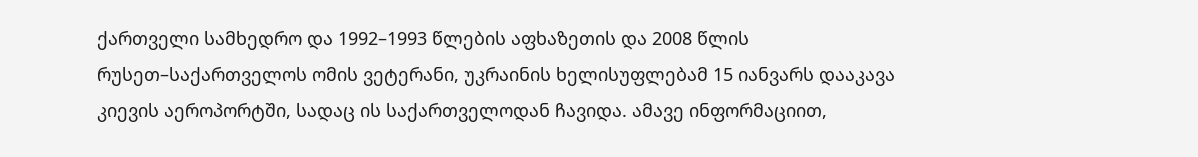ქართველი სამხედრო და 1992–1993 წლების აფხაზეთის და 2008 წლის რუსეთ–საქართველოს ომის ვეტერანი, უკრაინის ხელისუფლებამ 15 იანვარს დააკავა კიევის აეროპორტში, სადაც ის საქართველოდან ჩავიდა. ამავე ინფორმაციით,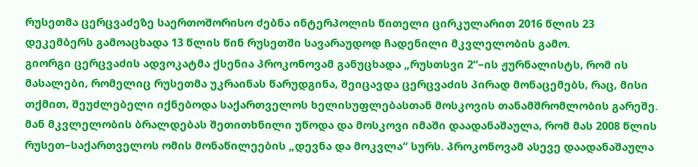რუსეთმა ცერცვაძეზე საერთოშორისო ძებნა ინტერპოლის წითელი ცირკულარით 2016 წლის 23 დეკემბერს გამოაცხადა 13 წლის წინ რუსეთში სავარაუდოდ ჩადენილი მკვლელობის გამო.
გიორგი ცერცვაძის ადვოკატმა ქსენია პროკონოვამ განუცხადა „რუსთსვი 2“–ის ჟურნალისტს, რომ ის მასალები, რომელიც რუსეთმა უკრაინას წარუდგინა, შეიცავდა ცერცვაძის პირად მონაცემებს, რაც, მისი თქმით, შეუძლებელი იქნებოდა საქართველოს ხელისუფლებასთან მოსკოვის თანამშრომლობის გარეშე. მან მკვლელობის ბრალდებას შეთითხნილი უწოდა და მოსკოვი იმაში დაადანაშაულა, რომ მას 2008 წლის რუსეთ–საქართველოს ომის მონაწილეების „დევნა და მოკვლა“ სურს. პროკონოვამ ასევე დაადანაშაულა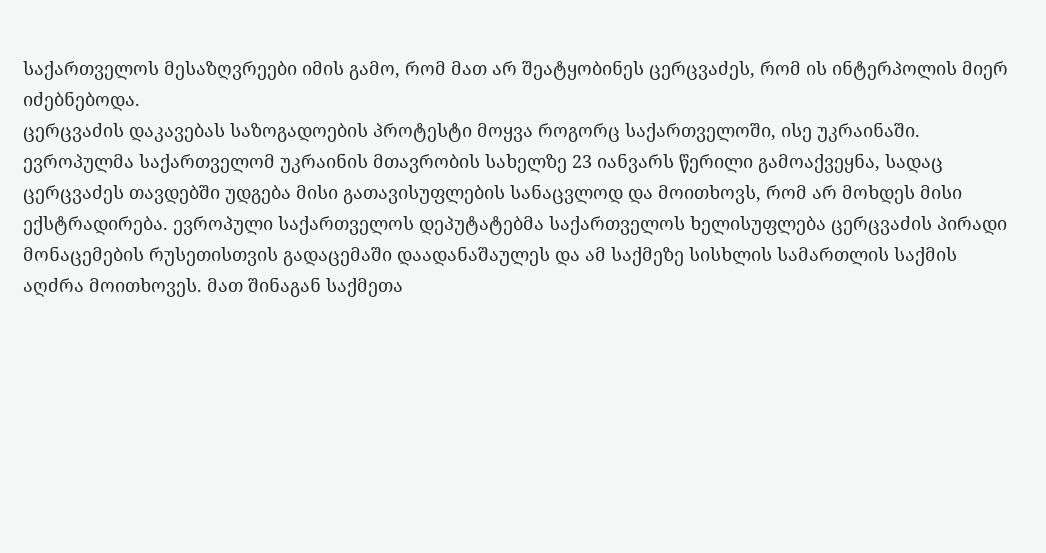საქართველოს მესაზღვრეები იმის გამო, რომ მათ არ შეატყობინეს ცერცვაძეს, რომ ის ინტერპოლის მიერ იძებნებოდა.
ცერცვაძის დაკავებას საზოგადოების პროტესტი მოყვა როგორც საქართველოში, ისე უკრაინაში.
ევროპულმა საქართველომ უკრაინის მთავრობის სახელზე 23 იანვარს წერილი გამოაქვეყნა, სადაც ცერცვაძეს თავდებში უდგება მისი გათავისუფლების სანაცვლოდ და მოითხოვს, რომ არ მოხდეს მისი ექსტრადირება. ევროპული საქართველოს დეპუტატებმა საქართველოს ხელისუფლება ცერცვაძის პირადი მონაცემების რუსეთისთვის გადაცემაში დაადანაშაულეს და ამ საქმეზე სისხლის სამართლის საქმის აღძრა მოითხოვეს. მათ შინაგან საქმეთა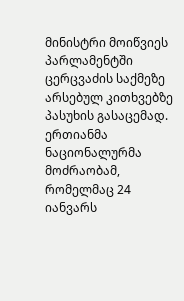მინისტრი მოიწვიეს პარლამენტში ცერცვაძის საქმეზე არსებულ კითხვებზე პასუხის გასაცემად.
ერთიანმა ნაციონალურმა მოძრაობამ, რომელმაც 24 იანვარს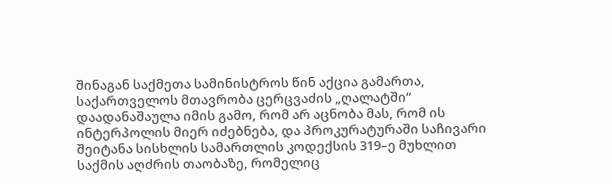შინაგან საქმეთა სამინისტროს წინ აქცია გამართა, საქართველოს მთავრობა ცერცვაძის „ღალატში“ დაადანაშაულა იმის გამო, რომ არ აცნობა მას, რომ ის ინტერპოლის მიერ იძებნება, და პროკურატურაში საჩივარი შეიტანა სისხლის სამართლის კოდექსის 319–ე მუხლით საქმის აღძრის თაობაზე, რომელიც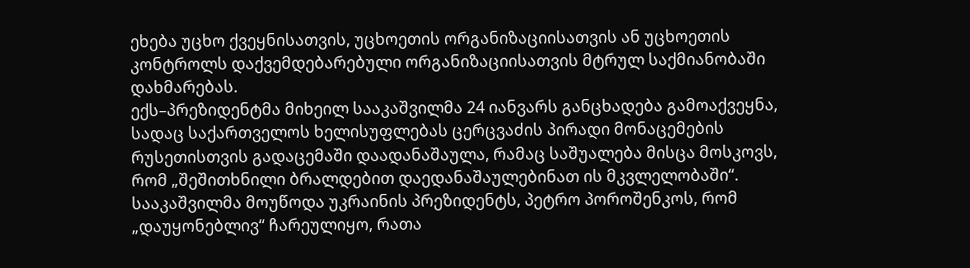ეხება უცხო ქვეყნისათვის, უცხოეთის ორგანიზაციისათვის ან უცხოეთის კონტროლს დაქვემდებარებული ორგანიზაციისათვის მტრულ საქმიანობაში დახმარებას.
ექს–პრეზიდენტმა მიხეილ სააკაშვილმა 24 იანვარს განცხადება გამოაქვეყნა, სადაც საქართველოს ხელისუფლებას ცერცვაძის პირადი მონაცემების რუსეთისთვის გადაცემაში დაადანაშაულა, რამაც საშუალება მისცა მოსკოვს, რომ „შეშითხნილი ბრალდებით დაედანაშაულებინათ ის მკვლელობაში“. სააკაშვილმა მოუწოდა უკრაინის პრეზიდენტს, პეტრო პოროშენკოს, რომ „დაუყონებლივ“ ჩარეულიყო, რათა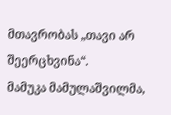მთავრობას „თავი არ შეერცხვინა“.
მამუკა მამულაშვილმა,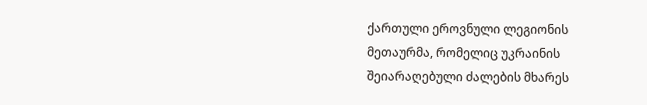ქართული ეროვნული ლეგიონის მეთაურმა, რომელიც უკრაინის შეიარაღებული ძალების მხარეს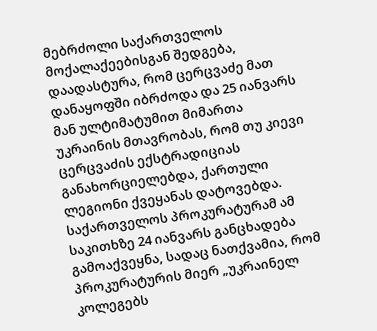მებრძოლი საქართველოს მოქალაქეებისგან შედგება, დაადასტურა, რომ ცერცვაძე მათ დანაყოფში იბრძოდა და 25 იანვარს მან ულტიმატუმით მიმართა უკრაინის მთავრობას, რომ თუ კიევი ცერცვაძის ექსტრადიციას განახორციელებდა, ქართული ლეგიონი ქვეყანას დატოვებდა.
საქართველოს პროკურატურამ ამ საკითხზე 24 იანვარს განცხადება გამოაქვეყნა, სადაც ნათქვამია, რომ პროკურატურის მიერ „უკრაინელ კოლეგებს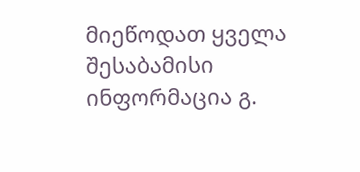მიეწოდათ ყველა შესაბამისი ინფორმაცია გ.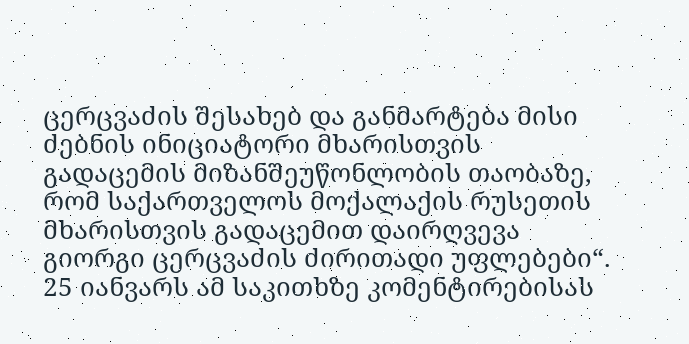ცერცვაძის შესახებ და განმარტება მისი ძებნის ინიციატორი მხარისთვის გადაცემის მიზანშეუწონლობის თაობაზე, რომ საქართველოს მოქალაქის რუსეთის მხარისთვის გადაცემით დაირღვევა გიორგი ცერცვაძის ძირითადი უფლებები“.
25 იანვარს ამ საკითხზე კომენტირებისას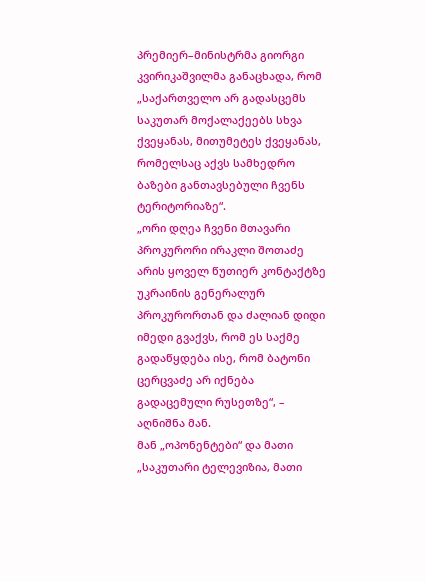პრემიერ–მინისტრმა გიორგი კვირიკაშვილმა განაცხადა, რომ „საქართველო არ გადასცემს საკუთარ მოქალაქეებს სხვა ქვეყანას, მითუმეტეს ქვეყანას, რომელსაც აქვს სამხედრო ბაზები განთავსებული ჩვენს ტერიტორიაზე“.
„ორი დღეა ჩვენი მთავარი პროკურორი ირაკლი შოთაძე არის ყოველ წუთიერ კონტაქტზე უკრაინის გენერალურ პროკურორთან და ძალიან დიდი იმედი გვაქვს, რომ ეს საქმე გადაწყდება ისე, რომ ბატონი ცერცვაძე არ იქნება გადაცემული რუსეთზე“, – აღნიშნა მან.
მან „ოპონენტები“ და მათი „საკუთარი ტელევიზია, მათი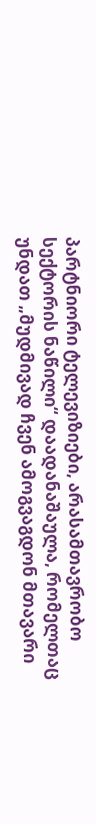პარტნიორი ტელევიზიები, არასამთავრობო სექტორის ნაწილი“ დაადანაშაულა, რომელთაც უნდათ „მუდმივად ჩვენ ამოგვაგდონ მთავარი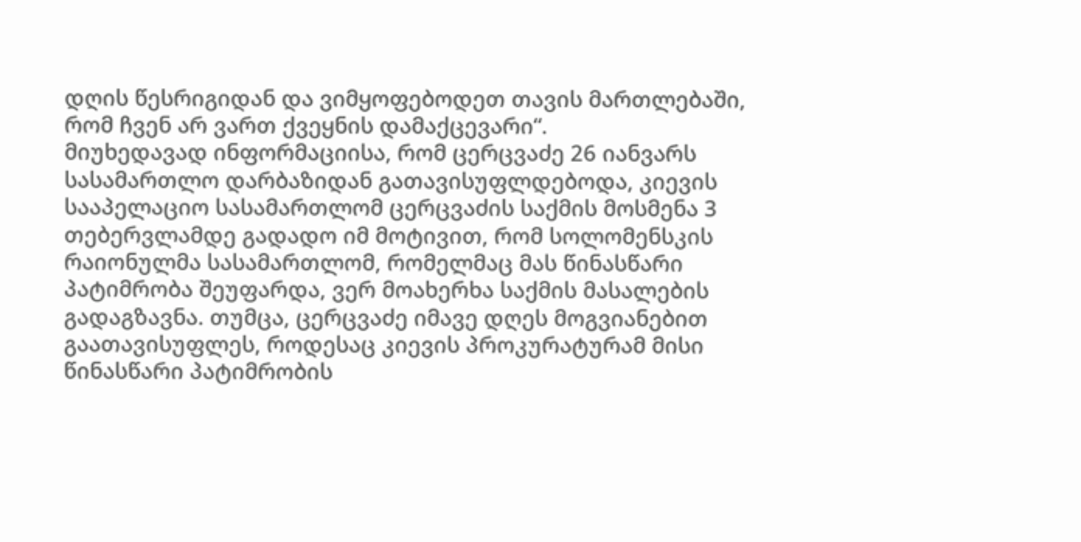დღის წესრიგიდან და ვიმყოფებოდეთ თავის მართლებაში, რომ ჩვენ არ ვართ ქვეყნის დამაქცევარი“.
მიუხედავად ინფორმაციისა, რომ ცერცვაძე 26 იანვარს სასამართლო დარბაზიდან გათავისუფლდებოდა, კიევის სააპელაციო სასამართლომ ცერცვაძის საქმის მოსმენა 3 თებერვლამდე გადადო იმ მოტივით, რომ სოლომენსკის რაიონულმა სასამართლომ, რომელმაც მას წინასწარი პატიმრობა შეუფარდა, ვერ მოახერხა საქმის მასალების გადაგზავნა. თუმცა, ცერცვაძე იმავე დღეს მოგვიანებით გაათავისუფლეს, როდესაც კიევის პროკურატურამ მისი წინასწარი პატიმრობის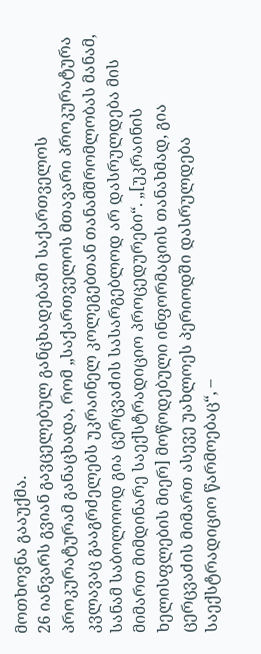მოთხოვნა გააუქმა.
26 იანვარს გვიან გავცელებულ განცხადებაში საქართველოს პროკურატურამ განაცხადა, რომ „საქართველოს მთავარი პროკურატურა კვლავაც გააგრძელებს უკრაინელ კოლეგებთან თანამშრომლობას მანამ, სანამ საბოლოოდ გია ცერცვაძის სასარგებლოდ არ დასრულდება მის მიმართ მიმდინარე საექსტრადიციო პროცედურები“. „[უკრაინის ხელისფლების მიერ] მოწოდებული ინფორმაციის თანახმად, გია ცერცვაძის მიმართ ასევე უახლოეს პერიოდში დასრულდება საექსტრადიციო წარმოებაც“, –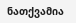ნათქვამია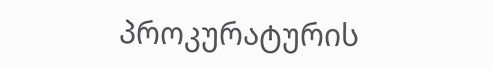პროკურატურის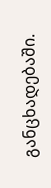განცხადებაში.